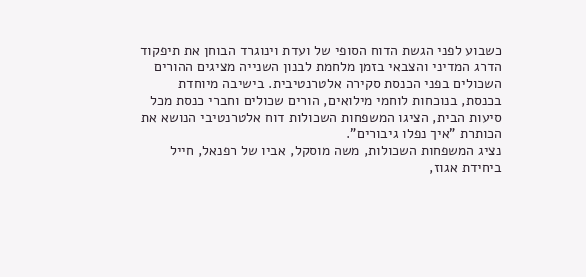כשבוע לפני הגשת הדוח הסופי של ועדת וינוגרד הבוחן את תיפקוד הדרג המדיני והצבאי בזמן מלחמת לבנון השנייה מציגים ההורים השכולים בפני הכנסת סקירה אלטרנטיבית. בישיבה מיוחדת בכנסת, בנוכחות לוחמי מילואים, הורים שכולים וחברי כנסת מכל סיעות הבית, הציגו המשפחות השכולות דוח אלטרנטיבי הנושא את הכותרת "איך נפלו גיבורים".
נציג המשפחות השכולות, משה מוסקל, אביו של רפנאל, חייל ביחידת אגוז,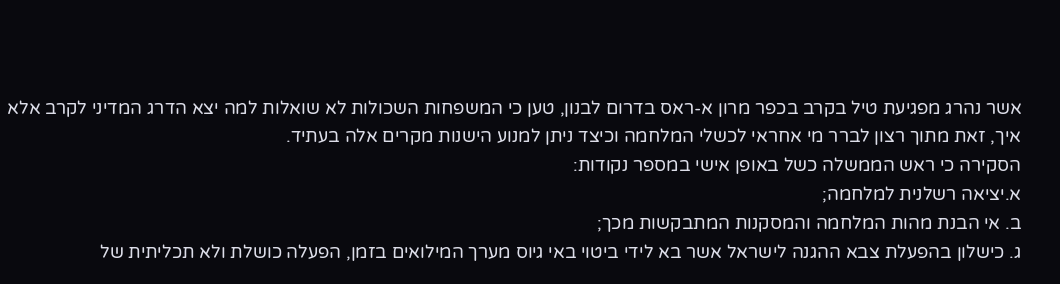אשר נהרג מפגיעת טיל בקרב בכפר מרון א-ראס בדרום לבנון, טען כי המשפחות השכולות לא שואלות למה יצא הדרג המדיני לקרב אלא איך, זאת מתוך רצון לברר מי אחראי לכשלי המלחמה וכיצד ניתן למנוע הישנות מקרים אלה בעתיד.
הסקירה כי ראש הממשלה כשל באופן אישי במספר נקודות:
א.יציאה רשלנית למלחמה;
ב. אי הבנת מהות המלחמה והמסקנות המתבקשות מכך;
ג. כישלון בהפעלת צבא ההגנה לישראל אשר בא לידי ביטוי באי גיוס מערך המילואים בזמן, הפעלה כושלת ולא תכליתית של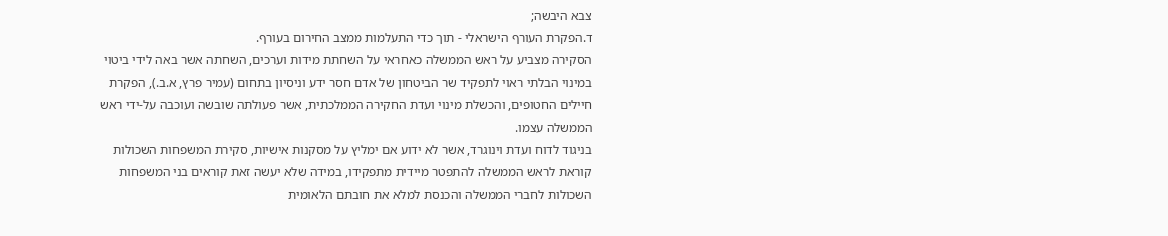צבא היבשה;
ד.הפקרת העורף הישראלי - תוך כדי התעלמות ממצב החירום בעורף.
הסקירה מצביע על ראש הממשלה כאחראי על השחתת מידות וערכים, השחתה אשר באה לידי ביטוי במינוי הבלתי ראוי לתפקיד שר הביטחון של אדם חסר ידע וניסיון בתחום (עמיר פרץ, א.ב.), הפקרת חיילים החטופים, והכשלת מינוי ועדת החקירה הממלכתית, אשר פעולתה שובשה ועוכבה על-ידי ראש הממשלה עצמו.
בניגוד לדוח ועדת וינוגרד, אשר לא ידוע אם ימליץ על מסקנות אישיות, סקירת המשפחות השכולות קוראת לראש הממשלה להתפטר מיידית מתפקידו, במידה שלא יעשה זאת קוראים בני המשפחות השכולות לחברי הממשלה והכנסת למלא את חובתם הלאומית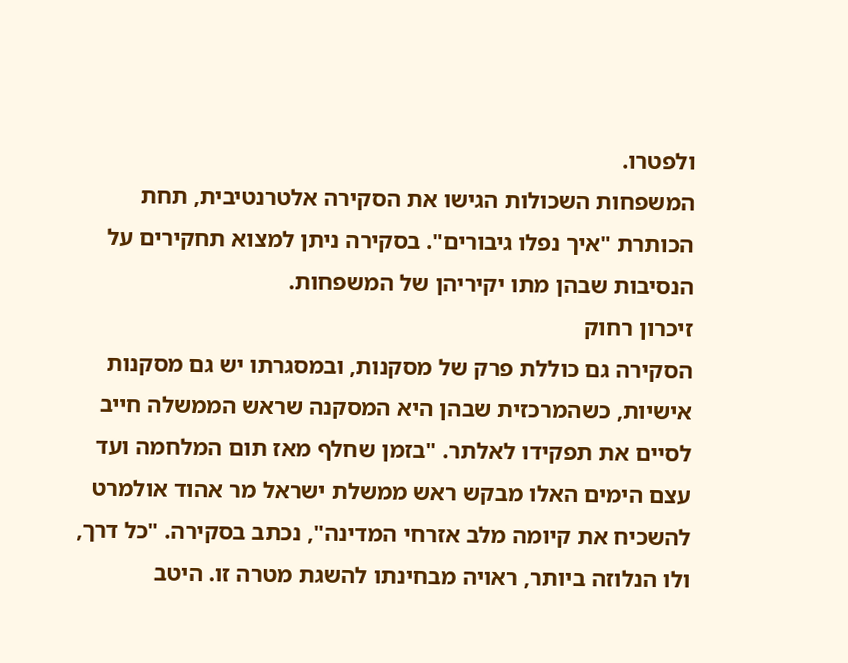ולפטרו.
המשפחות השכולות הגישו את הסקירה אלטרנטיבית, תחת הכותרת "איך נפלו גיבורים". בסקירה ניתן למצוא תחקירים על הנסיבות שבהן מתו יקיריהן של המשפחות.
זיכרון רחוק
הסקירה גם כוללת פרק של מסקנות, ובמסגרתו יש גם מסקנות אישיות, כשהמרכזית שבהן היא המסקנה שראש הממשלה חייב לסיים את תפקידו לאלתר. "בזמן שחלף מאז תום המלחמה ועד עצם הימים האלו מבקש ראש ממשלת ישראל מר אהוד אולמרט להשכיח את קיומה מלב אזרחי המדינה", נכתב בסקירה. "כל דרך, ולו הנלוזה ביותר, ראויה מבחינתו להשגת מטרה זו. היטב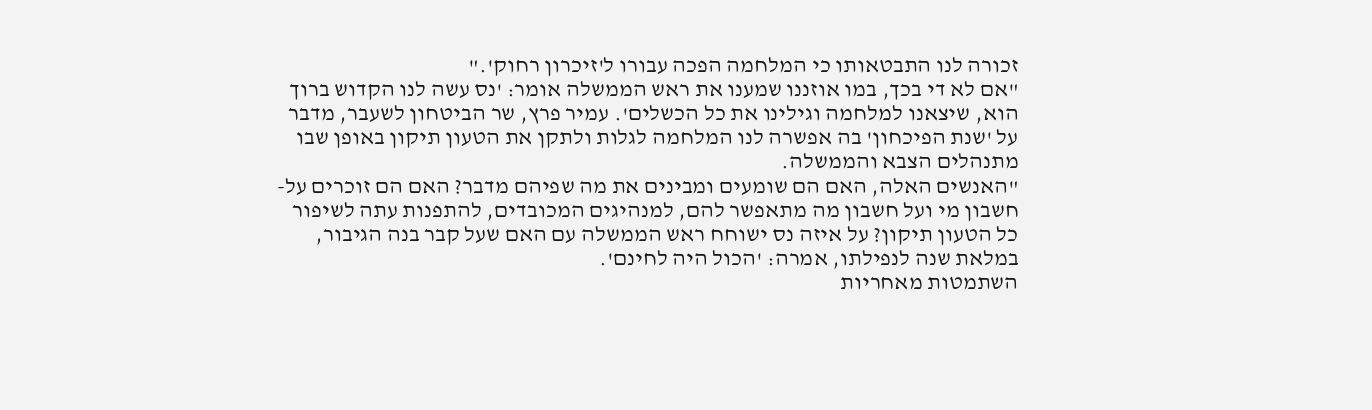זכורה לנו התבטאותו כי המלחמה הפכה עבורו ל'זיכרון רחוק'."
"אם לא די בכך, במו אוזננו שמענו את ראש הממשלה אומר: 'נס עשה לנו הקדוש ברוך הוא, שיצאנו למלחמה וגילינו את כל הכשלים'. עמיר פרץ, שר הביטחון לשעבר, מדבר על 'שנת הפיכחון' בה אפשרה לנו המלחמה לגלות ולתקן את הטעון תיקון באופן שבו מתנהלים הצבא והממשלה.
"האנשים האלה, האם הם שומעים ומבינים את מה שפיהם מדבר? האם הם זוכרים על-חשבון מי ועל חשבון מה מתאפשר להם, למנהיגים המכובדים, להתפנות עתה לשיפור כל הטעון תיקון? על איזה נס ישוחח ראש הממשלה עם האם שעל קבר בנה הגיבור, במלאת שנה לנפילתו, אמרה: 'הכול היה לחינם'.
השתמטות מאחריות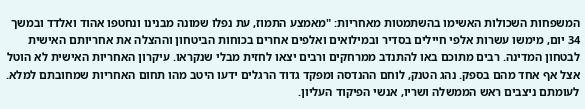המשפחות השכולות האשימו בהשתמטות מאחריות: "מאמצע התמוז, עת נפלו שמונה מבנינו ונחטפו אהוד ואלדד ובמשך 34 יום, מימשו עשרות אלפי חיילים בסדיר ובמילואים ואלפים אחרים בכוחות הביטחון וההצלה את אחריותם האישית לבטחון המדינה. רבים מתוכם באו להתנדב ממרחקים ורבים יצאו לחזית מבלי שנקראו. עיקרון האחריות האישית לא הוטל אצל אף אחד מהם בספק. נהג הטנק, לוחם ההנדסה ומפקד גדוד הרגלים ידעו היטב מהו תחום האחריות שמחובתם למלא. לעומתם ניצבים ראש הממשלה ושריו, אנשי הפיקוד העליון.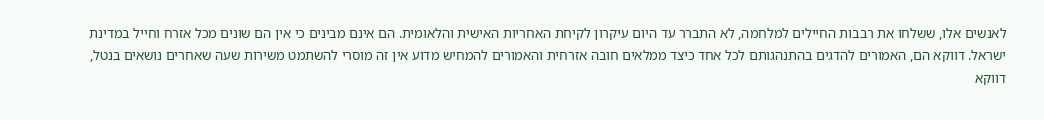לאנשים אלו, ששלחו את רבבות החיילים למלחמה, לא התברר עד היום עיקרון לקיחת האחריות האישית והלאומית. הם אינם מבינים כי אין הם שונים מכל אזרח וחייל במדינת ישראל. דווקא הם, האמורים להדגים בהתנהגותם לכל אחד כיצד ממלאים חובה אזרחית והאמורים להמחיש מדוע אין זה מוסרי להשתמט משירות שעה שאחרים נושאים בנטל, דווקא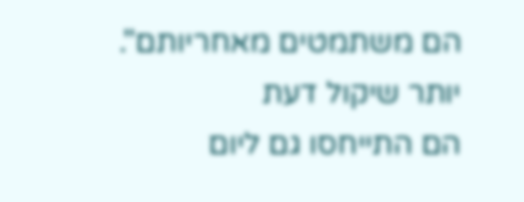הם משתמטים מאחריותם".
יותר שיקול דעת
הם התייחסו גם ליום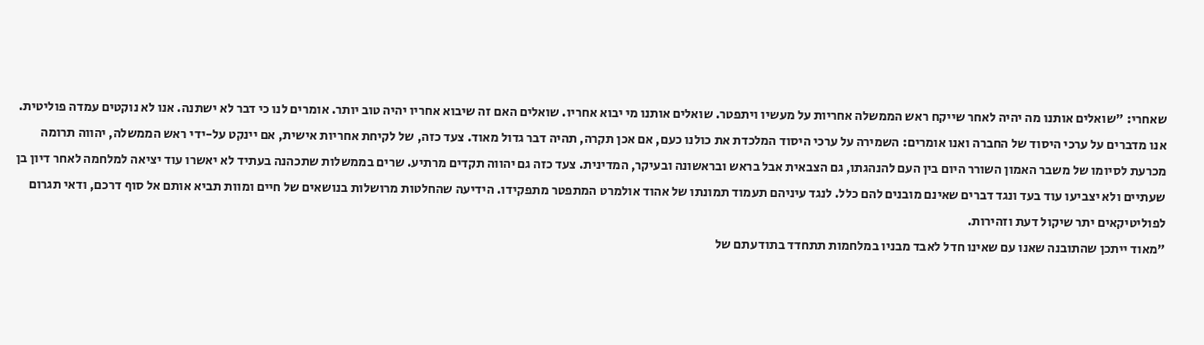שאחרי: "שואלים אותנו מה יהיה לאחר שייקח ראש הממשלה אחריות על מעשיו ויתפטר. שואלים אותנו מי יבוא אחריו. שואלים האם זה שיבוא אחריו יהיה טוב יותר. אומרים לנו כי דבר לא ישתנה. אנו לא נוקטים עמדה פוליטית. אנו מדברים על ערכי היסוד של החברה ואנו אומרים: השמירה על ערכי היסוד המלכדת את כולנו כעם, אם אכן תקרה, תהיה דבר גדול מאוד. צעד כזה, של לקיחת אחריות אישית, אם יינקט על-ידי ראש הממשלה, יהווה תרומה מכרעת לסיומו של משבר האמון השורר היום בין העם להנהגתו, גם הצבאית אבל בראש ובראשונה ובעיקר, המדינית. צעד כזה גם יהווה תקדים מרתיע. שרים בממשלות שתכהנה בעתיד לא יאשרו עוד יציאה למלחמה לאחר דיון בן שעתיים ולא יצביעו עוד בעד ונגד דברים שאינם מובנים להם כלל. לנגד עיניהם תעמוד תמונתו של אהוד אולמרט המתפטר מתפקידו. הידיעה שהחלטות מרושלות בנושאים של חיים ומוות תביא אותם אל סוף דרכם, ודאי תגרום לפוליטיקאים יתר שיקול דעת וזהירות.
"מאוד ייתכן שהתובנה שאנו עם שאינו חדל לאבד מבניו במלחמות תתחדד בתודעתם של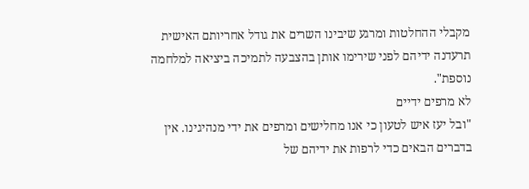מקבלי ההחלטות ומרגע שיבינו השרים את גודל אחריותם האישית תרעדנה ידיהם לפני שירימו אותן בהצבעה לתמיכה ביציאה למלחמה נוספת".
לא מרפים ידיים
"ובל יעז איש לטעון כי אנו מחלישים ומרפים את ידי מנהיגינו. אין בדברים הבאים כדי לרפות את ידיהם של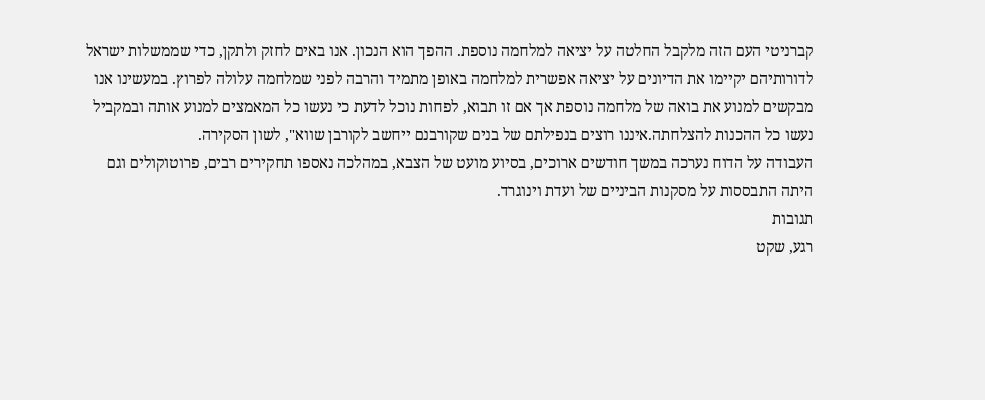קברניטי העם הזה מלקבל החלטה על יציאה למלחמה נוספת. ההפך הוא הנכון. אנו באים לחזק ולתקן, כדי שממשלות ישראל לדורותיהם יקיימו את הדיונים על יציאה אפשרית למלחמה באופן מתמיד והרבה לפני שמלחמה עלולה לפרוץ. במעשינו אנו מבקשים למנוע את בואה של מלחמה נוספת אך אם זו תבוא, לפחות נוכל לדעת כי נעשו כל המאמצים למנוע אותה ובמקביל נעשו כל ההכנות להצלחתה.איננו רוצים בנפילתם של בנים שקורבנם ייחשב לקורבן שווא", לשון הסקירה.
העבודה על הדוח נערכה במשך חודשים ארוכים, בסיוע מועט של הצבא, במהלכה נאספו תחקירים רבים, פרוטוקולים וגם היתה התבססות על מסקנות הביניים של ועדת וינוגרד.
תגובות
רגע, שקט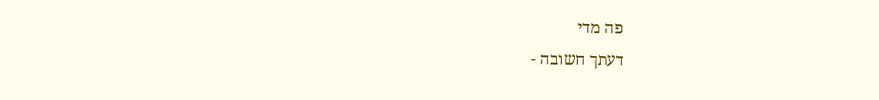פה מדי
דעתך חשובה -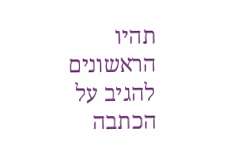תהיו הראשונים להגיב על הכתבה